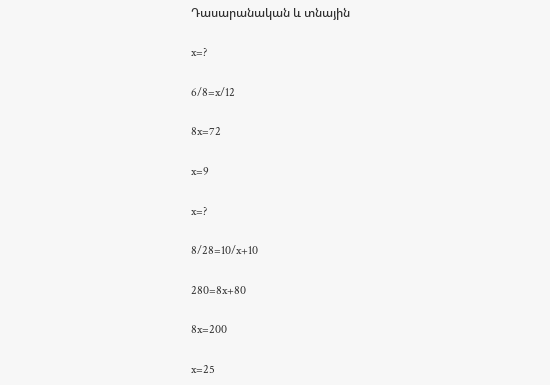Դասարանական և տնային

x=?

6/8=x/12

8x=72

x=9

x=?

8/28=10/x+10

280=8x+80

8x=200

x=25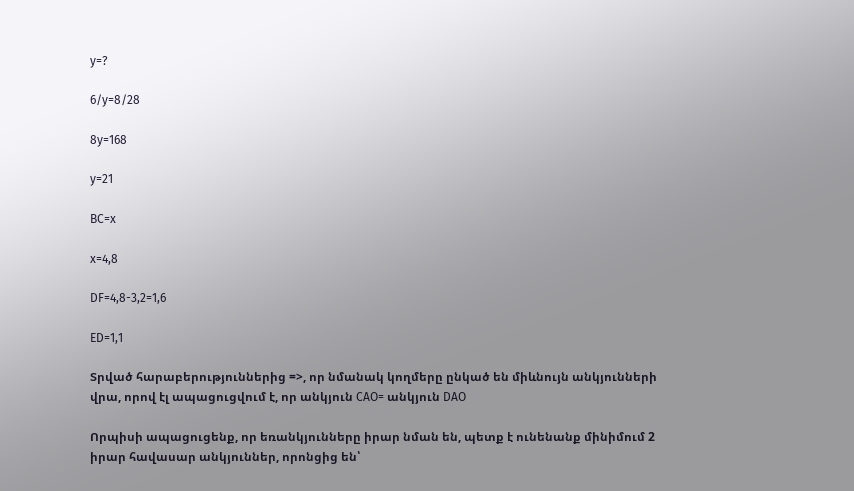y=?

6/y=8/28

8y=168

y=21

BC=x

x=4,8

DF=4,8-3,2=1,6

ED=1,1

Տրված հարաբերություններից =>, որ նմանակ կողմերը ընկած են միևնույն անկյունների վրա, որով էլ ապացուցվում է, որ անկյուն CAO= անկյուն DAO

Որպիսի ապացուցենք, որ եռանկյունները իրար նման են, պետք է ունենանք մինիմում 2 իրար հավասար անկյուններ, որոնցից են՝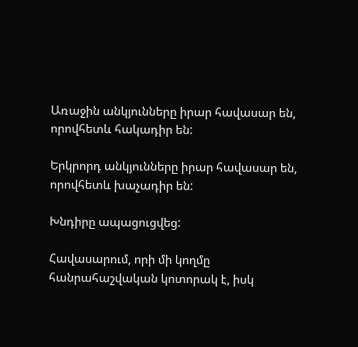Առաջին անկյունները իրար հավասար են, որովհետև հակադիր են:

Երկրորդ անկյունները իրար հավասար են, որովհետև խաչադիր են:

Խնդիրը ապացուցվեց:

Հավասարում, որի մի կողմը հանրահաշվական կոտորակ է, իսկ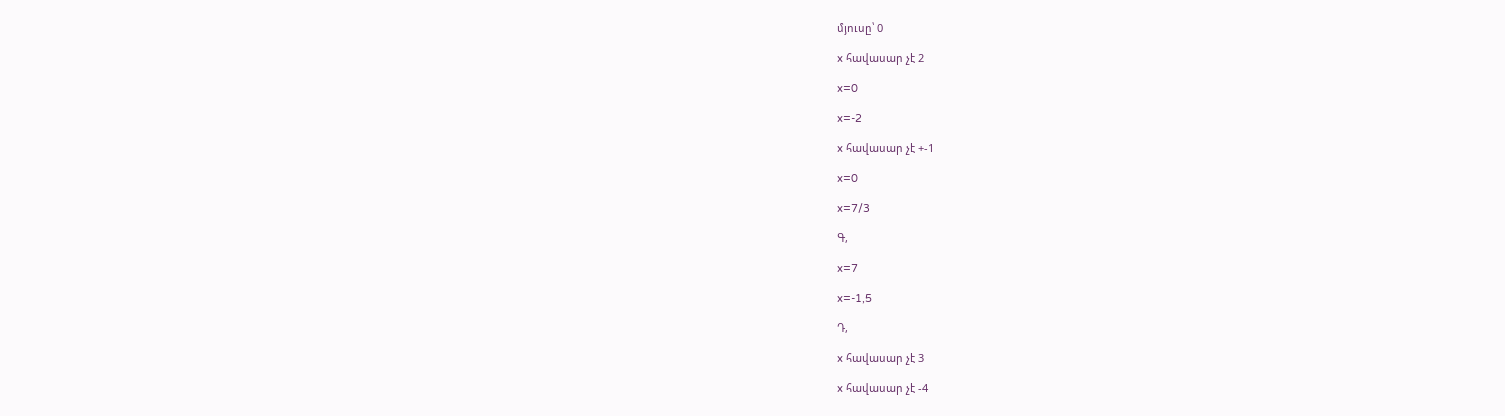մյուսը՝ 0

x հավասար չէ 2

x=0

x=-2

x հավասար չէ +-1

x=0

x=7/3

Գ,

x=7

x=-1,5

Դ,

x հավասար չէ 3

x հավասար չէ -4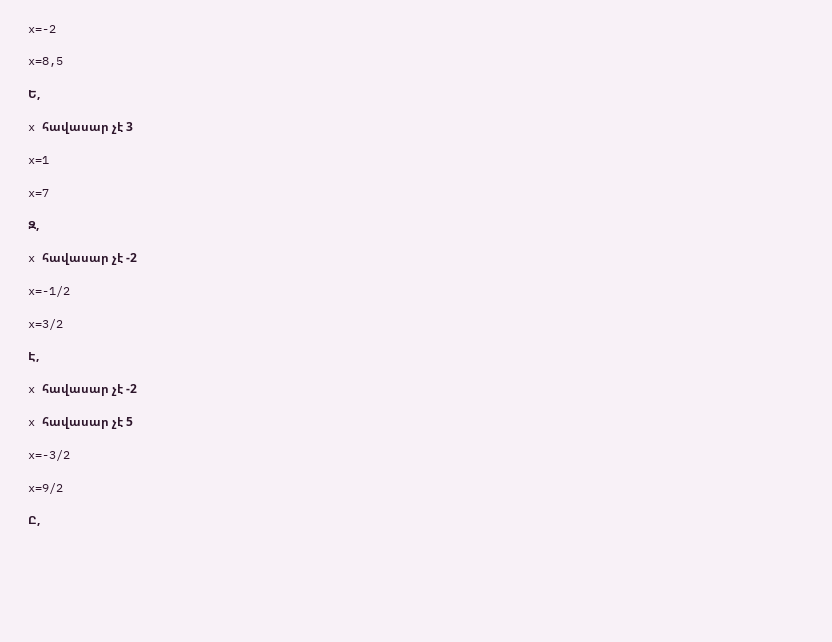x=-2

x=8,5

Ե,

x հավասար չէ 3

x=1

x=7

Զ,

x հավասար չէ -2

x=-1/2

x=3/2

Է,

x հավասար չէ -2

x հավասար չէ 5

x=-3/2

x=9/2

Ը,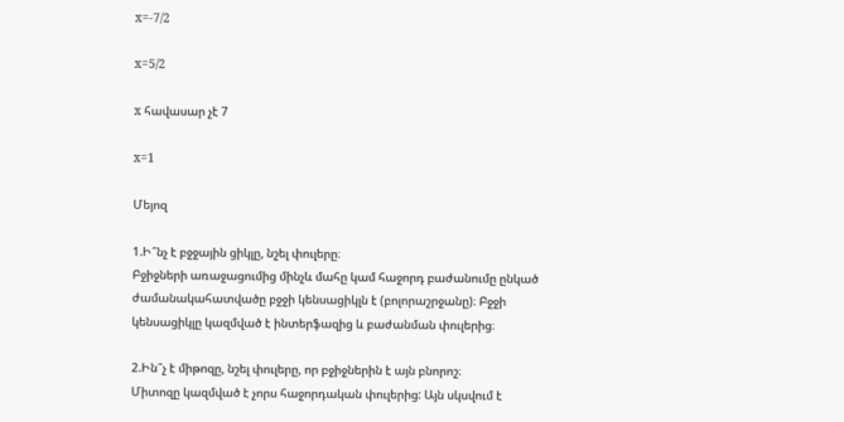x=-7/2

x=5/2

x հավասար չէ 7

x=1

Մեյոզ

1.Ի՞նչ է բջջային ցիկլը, նշել փուլերը։
Բջիջների առաջացումից մինչև մահը կամ հաջորդ բաժանումը ընկած ժամանակահատվածը բջջի կենսացիկլն է (բոլորաշրջանը)։ Բջջի կենսացիկլը կազմված է ինտերֆազից և բաժանման փուլերից։

2.Ին՞չ է միթոզը, նշել փուլերը, որ բջիջներին է այն բնորոշ։
Միտոզը կազմված է չորս հաջորդական փուլերից: Այն սկսվում է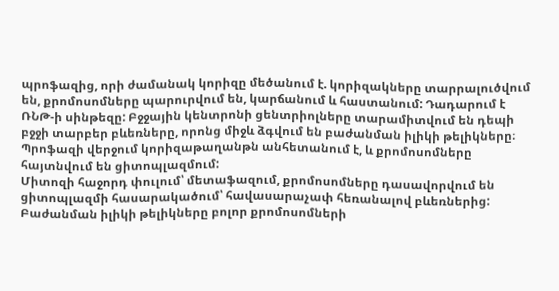պրոֆազից, որի ժամանակ կորիզը մեծանում է. կորիզակները տարրալուծվում են, քրոմոսոմները պարուրվում են, կարճանում և հաստանում: Դադարում է ՌՆԹ-ի սինթեզը: Բջջային կենտրոնի ցենտրիոլները տարամիտվում են դեպի բջջի տարբեր բևեռները, որոնց միջև ձգվում են բաժանման իլիկի թելիկները։ Պրոֆազի վերջում կորիզաթաղանթն անհետանում է, և քրոմոսոմները հայտնվում են ցիտոպլազմում:
Միտոզի հաջորդ փուլում՝ մետաֆազում, քրոմոսոմները դասավորվում են ցիտոպլազմի հասարակածում՝ հավասարաչափ հեռանալով բևեռներից: Բաժանման իլիկի թելիկները բոլոր քրոմոսոմների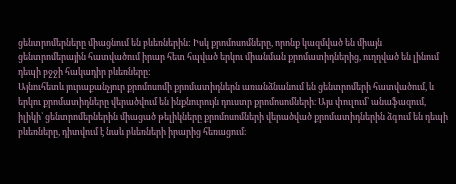ցենտրոմերները միացնում են բևեռներին: Իսկ քրոմոսոմները, որոնք կազմված են միայն ցենտրոմերային հատվածում իրար հետ հպված երկու միանման քրոմատիդներից, ուղղված են լինում դեպի բջջի հակադիր բևեռները:
Այնուհետև յուրաքանչյուր քրոմոսոմի քրոմատիդներն առանձնանում են ցենտրոմերի հատվածում, և երկու քրոմատիդները վերածվում են ինքնուրույն դուստր քրոմոսոմների։ Այս փուլում՝ անաֆազում, իլիկի՝ ցենտրոմերներին միացած թելիկները քրոմոսոմների վերածված քրոմատիդներին ձգում են դեպի բևեռները, դիտվում է նաև բևեռների իրարից հեռացում։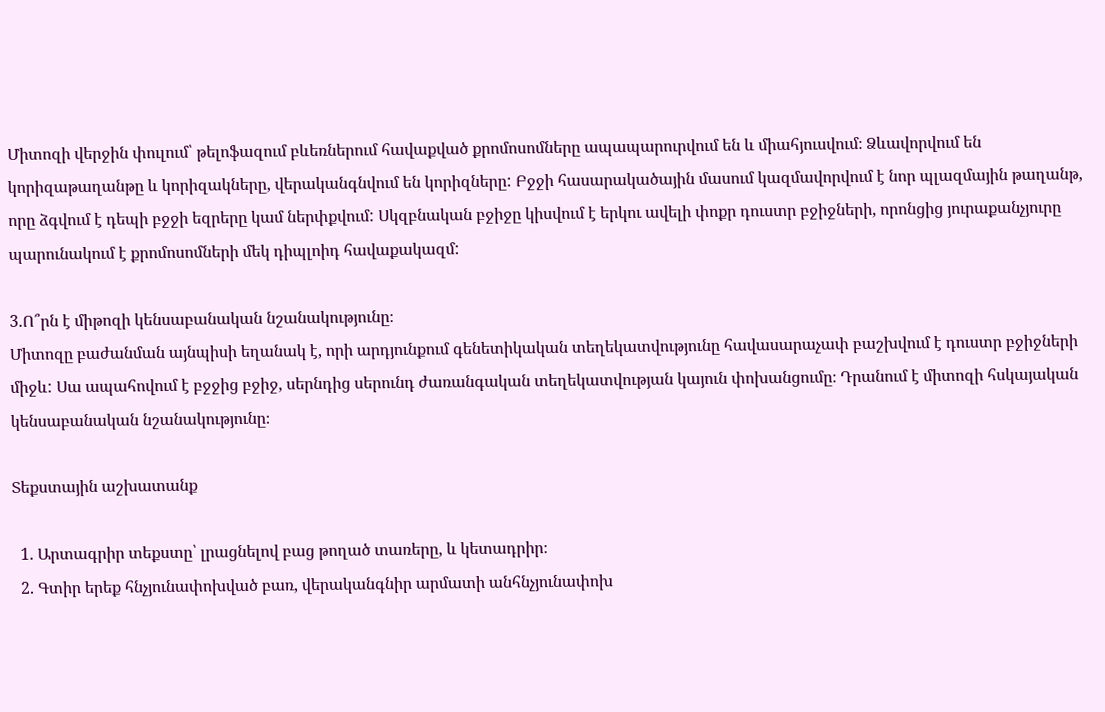Միտոզի վերջին փուլում՝ թելոֆազում բևեռներում հավաքված քրոմոսոմները ապապարուրվում են և միահյուսվում։ Ձևավորվում են կորիզաթաղանթը և կորիզակները, վերականգնվում են կորիզները: Բջջի հասարակածային մասում կազմավորվում է նոր պլազմային թաղանթ, որը ձգվում է դեպի բջջի եզրերը կամ ներփքվում: Սկզբնական բջիջը կիսվում է երկու ավելի փոքր դուստր բջիջների, որոնցից յուրաքանչյուրը պարունակում է քրոմոսոմների մեկ դիպլոիդ հավաքակազմ:

3.Ո՞րն է միթոզի կենսաբանական նշանակությունը։
Միտոզը բաժանման այնպիսի եղանակ է, որի արդյունքում գենետիկական տեղեկատվությունը հավասարաչափ բաշխվում է դուստր բջիջների միջև: Սա ապահովում է բջջից բջիջ, սերնդից սերունդ ժառանգական տեղեկատվության կայուն փոխանցումը։ Դրանում է միտոզի հսկայական կենսաբանական նշանակությունը։

Տեքստային աշխատանք

  1. Արտագրիր տեքստը՝ լրացնելով բաց թողած տառերը, և կետադրիր։
  2. Գտիր երեք հնչյունափոխված բառ, վերականգնիր արմատի անհնչյունափոխ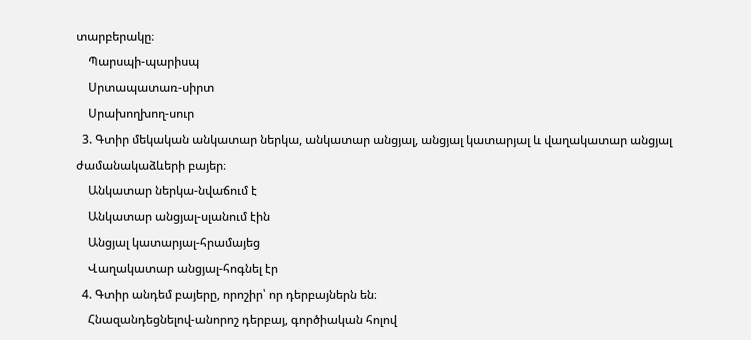տարբերակը։
    Պարսպի-պարիսպ
    Սրտապատառ-սիրտ
    Սրախողխող-սուր
  3. Գտիր մեկական անկատար ներկա, անկատար անցյալ, անցյալ կատարյալ և վաղակատար անցյալ ժամանակաձևերի բայեր։
    Անկատար ներկա-նվաճում է
    Անկատար անցյալ-սլանում էին
    Անցյալ կատարյալ-հրամայեց
    Վաղակատար անցյալ-հոգնել էր
  4. Գտիր անդեմ բայերը, որոշիր՝ որ դերբայներն են։
    Հնազանդեցնելով-անորոշ դերբայ, գործիական հոլով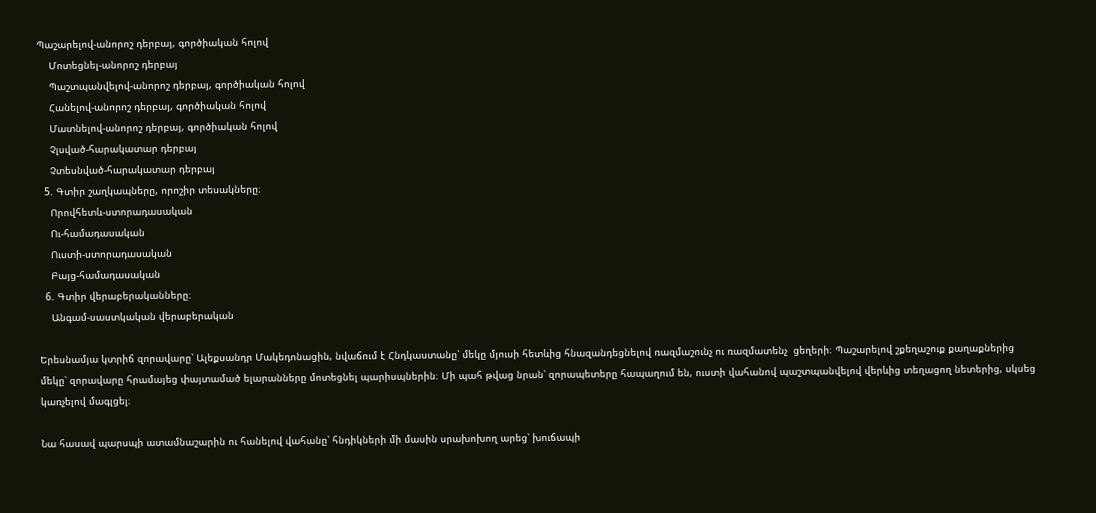Պաշարելով-անորոշ դերբայ, գործիական հոլով
    Մոտեցնել-անորոշ դերբայ
    Պաշտպանվելով-անորոշ դերբայ, գործիական հոլով
    Հանելով-անորոշ դերբայ, գործիական հոլով
    Մատնելով-անորոշ դերբայ, գործիական հոլով
    Չլսված-հարակատար դերբայ
    Չտեսնված-հարակատար դերբայ
  5. Գտիր շաղկապները, որոշիր տեսակները։
    Որովհետև-ստորադասական
    Ու-համադասական
    Ուստի-ստորադասական
    Բայց-համադասական
  6. Գտիր վերաբերականները։
    Անգամ-սաստկական վերաբերական

Երեսնամյա կտրիճ զորավարը՝ Ալեքսանդր Մակեդոնացին, նվաճում է Հնդկաստանը՝ մեկը մյուսի հետևից հնազանդեցնելով ռազմաշունչ ու ռազմատենչ  ցեղերի։ Պաշարելով շքեղաշուք քաղաքներից մեկը՝ զորավարը հրամայեց փայտամած ելարանները մոտեցնել պարիսպներին։ Մի պահ թվաց նրան՝ զորապետերը հապաղում են, ուստի վահանով պաշտպանվելով վերևից տեղացող նետերից, սկսեց կառչելով մագլցել։

Նա հասավ պարսպի ատամնաշարին ու հանելով վահանը՝ հնդիկների մի մասին սրախոխող արեց՝ խուճապի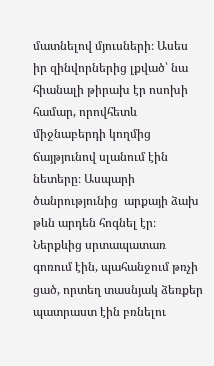մատնելով մյուսների։ Ասես իր զինվորներից լքված՝ նա հիանալի թիրախ էր ոսոխի համար, որովհետև միջնաբերդի կողմից ճայթյունով սլանում էին նետերը։ Ասպարի ծանրությունից  արքայի ձախ թևն արդեն հոգնել էր։ Ներքևից սրտապատառ գոռում էին, պահանջում թռչի ցած, որտեղ տասնյակ ձեռքեր պատրաստ էին բռնելու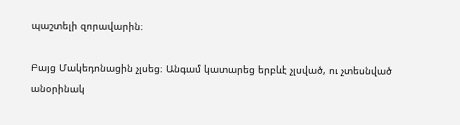պաշտելի զորավարին։

Բայց Մակեդոնացին չլսեց։ Անգամ կատարեց երբևէ չլսված, ու չտեսնված անօրինակ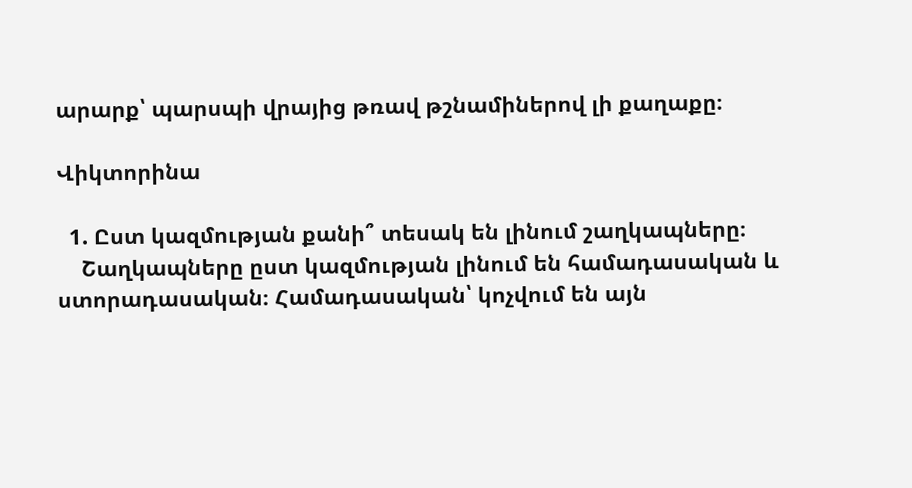արարք՝ պարսպի վրայից թռավ թշնամիներով լի քաղաքը։

Վիկտորինա

  1. Ըստ կազմության քանի՞ տեսակ են լինում շաղկապները։
    Շաղկապները ըստ կազմության լինում են համադասական և ստորադասական։ Համադասական՝ կոչվում են այն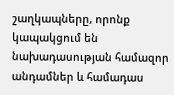շաղկապները, որոնք կապակցում են նախադասության համազոր անդամներ և համադաս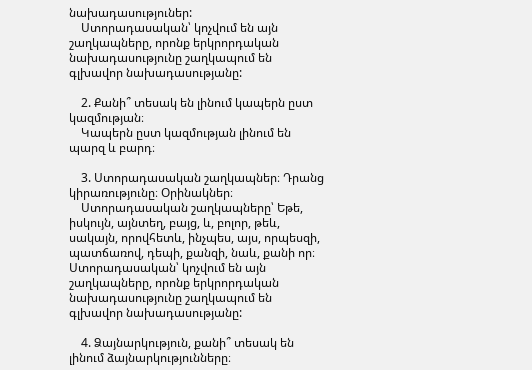նախադասություներ:
    Ստորադասական՝ կոչվում են այն շաղկապները, որոնք երկրորդական նախադասությունը շաղկապում են գլխավոր նախադասությանը:

    2. Քանի՞ տեսակ են լինում կապերն ըստ կազմության։
    Կապերն ըստ կազմության լինում են պարզ և բարդ։

    3. Ստորադասական շաղկապներ։ Դրանց կիրառությունը։ Օրինակներ։
    Ստորադասական շաղկապները՝ Եթե, իսկույն, այնտեղ, բայց, և, բոլոր, թեև, սակայն, որովհետև, ինչպես, այս, որպեսզի, պատճառով, դեպի, քանզի, նաև, քանի որ։ Ստորադասական՝ կոչվում են այն շաղկապները, որոնք երկրորդական նախադասությունը շաղկապում են գլխավոր նախադասությանը:

    4. Ձայնարկություն, քանի՞ տեսակ են լինում ձայնարկությունները։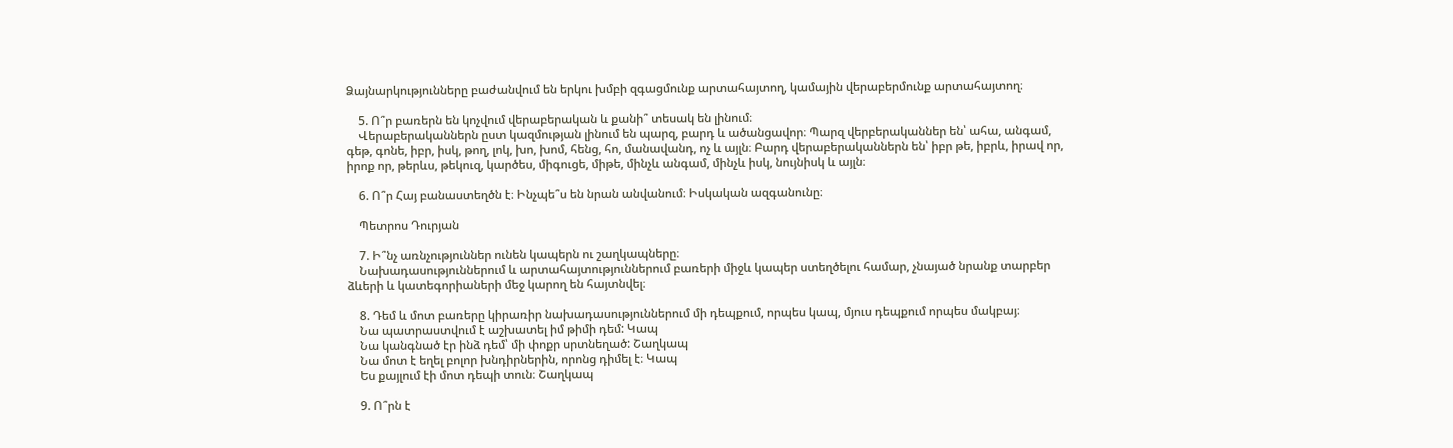Ձայնարկությունները բաժանվում են երկու խմբի զգացմունք արտահայտող, կամային վերաբերմունք արտահայտող։

    5. Ո՞ր բառերն են կոչվում վերաբերական և քանի՞ տեսակ են լինում։
    Վերաբերականներն ըստ կազմության լինում են պարզ, բարդ և ածանցավոր։ Պարզ վերբերականներ են՝ ահա, անգամ, գեթ, գոնե, իբր, իսկ, թող, լոկ, խո, խոմ, հենց, հո, մանավանդ, ոչ և այլն։ Բարդ վերաբերականներն են՝ իբր թե, իբրև, իրավ որ, իրոք որ, թերևս, թեկուզ, կարծես, միգուցե, միթե, մինչև անգամ, մինչև իսկ, նույնիսկ և այլն։

    6. Ո՞ր Հայ բանաստեղծն է։ Ինչպե՞ս են նրան անվանում։ Իսկական ազգանունը։

    Պետրոս Դուրյան

    7. Ի՞նչ առնչություններ ունեն կապերն ու շաղկապները։
    Նախադասություններում և արտահայտություններում բառերի միջև կապեր ստեղծելու համար, չնայած նրանք տարբեր ձևերի և կատեգորիաների մեջ կարող են հայտնվել։

    8. Դեմ և մոտ բառերը կիրառիր նախադասություններում մի դեպքում, որպես կապ, մյուս դեպքում որպես մակբայ։
    Նա պատրաստվում է աշխատել իմ թիմի դեմ: Կապ
    Նա կանգնած էր ինձ դեմ՝ մի փոքր սրտնեղած: Շաղկապ
    Նա մոտ է եղել բոլոր խնդիրներին, որոնց դիմել է։ Կապ
    Ես քայլում էի մոտ դեպի տուն։ Շաղկապ

    9. Ո՞րն է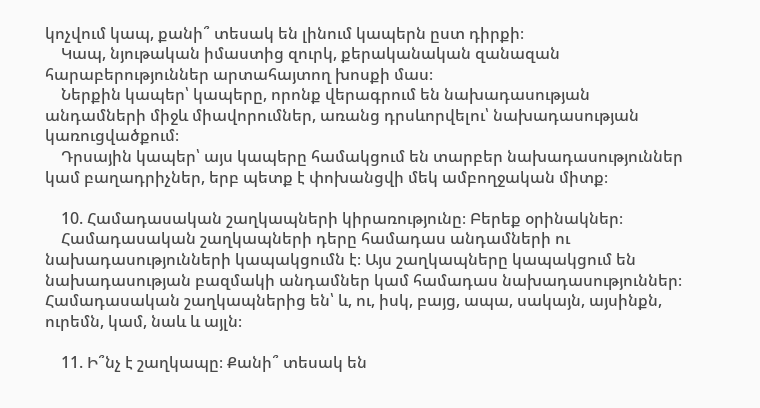կոչվում կապ, քանի՞ տեսակ են լինում կապերն ըստ դիրքի։
    Կապ, նյութական իմաստից զուրկ, քերականական զանազան հարաբերություններ արտահայտող խոսքի մաս։
    Ներքին կապեր՝ կապերը, որոնք վերագրում են նախադասության անդամների միջև միավորումներ, առանց դրսևորվելու՝ նախադասության կառուցվածքում։
    Դրսային կապեր՝ այս կապերը համակցում են տարբեր նախադասություններ կամ բաղադրիչներ, երբ պետք է փոխանցվի մեկ ամբողջական միտք։

    10. Համադասական շաղկապների կիրառությունը։ Բերեք օրինակներ։
    Համադասական շաղկապների դերը համադաս անդամների ու նախադասությունների կապակցումն է։ Այս շաղկապները կապակցում են նախադասության բազմակի անդամներ կամ համադաս նախադասություններ։ Համադասական շաղկապներից են՝ և, ու, իսկ, բայց, ապա, սակայն, այսինքն, ուրեմն, կամ, նաև և այլն։

    11. Ի՞նչ է շաղկապը։ Քանի՞ տեսակ են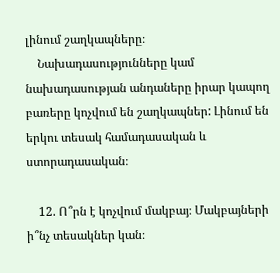լինում շաղկապները։
    Նախադասությունները կամ նախադասության անդաները իրար կապող բառերը կոչվում են շաղկապներ: Լինում են երկու տեսակ համադասական և ստորադասական։

    12. Ո՞րն է կոչվում մակբայ։ Մակբայների ի՞նչ տեսակներ կան։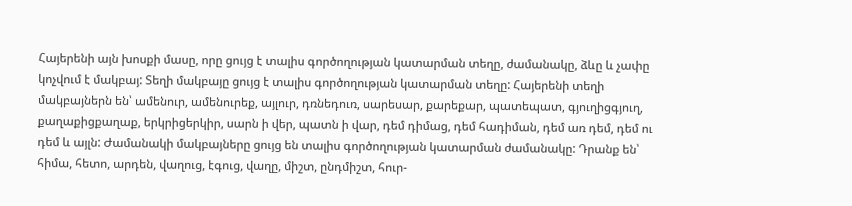Հայերենի այն խոսքի մասը, որը ցույց է տալիս գործողության կատարման տեղը, ժամանակը, ձևը և չափը կոչվում է մակբայ: Տեղի մակբայը ցույց է տալիս գործողության կատարման տեղը: Հայերենի տեղի մակբայներն են՝ ամենուր, ամենուրեք, այլուր, դռնեդուռ, սարեսար, քարեքար, պատեպատ, գյուղիցգյուղ, քաղաքիցքաղաք, երկրիցերկիր, սարն ի վեր, պատն ի վար, դեմ դիմաց, դեմ հադիման, դեմ առ դեմ, դեմ ու դեմ և այլն: Ժամանակի մակբայները ցույց են տալիս գործողության կատարման ժամանակը: Դրանք են՝ հիմա, հետո, արդեն, վաղուց, էգուց, վաղը, միշտ, ընդմիշտ, հուր-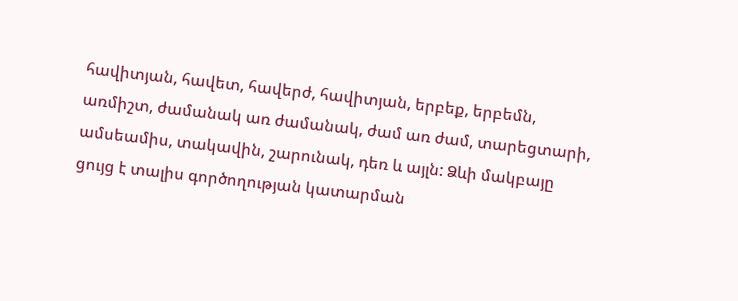հավիտյան, հավետ, հավերժ, հավիտյան, երբեք, երբեմն, առմիշտ, ժամանակ առ ժամանակ, ժամ առ ժամ, տարեցտարի, ամսեամիս, տակավին, շարունակ, դեռ և այլն: Ձևի մակբայը ցույց է տալիս գործողության կատարման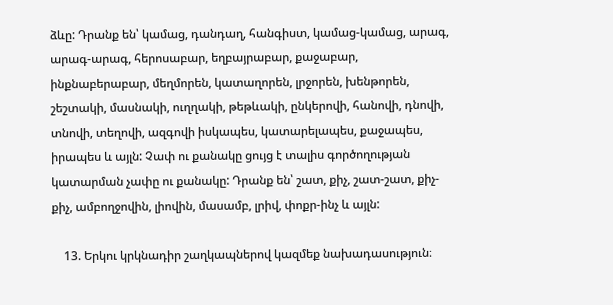ձևը: Դրանք են՝ կամաց, դանդաղ, հանգիստ, կամաց-կամաց, արագ, արագ-արագ, հերոսաբար, եղբայրաբար, քաջաբար, ինքնաբերաբար, մեղմորեն, կատաղորեն, լրջորեն, խենթորեն, շեշտակի, մասնակի, ուղղակի, թեթևակի, ընկերովի, հանովի, դնովի, տնովի, տեղովի, ազգովի իսկապես, կատարելապես, քաջապես, իրապես և այլն: Չափ ու քանակը ցույց է տալիս գործողության կատարման չափը ու քանակը: Դրանք են՝ շատ, քիչ, շատ-շատ, քիչ-քիչ, ամբողջովին, լիովին, մասամբ, լրիվ, փոքր-ինչ և այլն:

    13. Երկու կրկնադիր շաղկապներով կազմեք նախադասություն։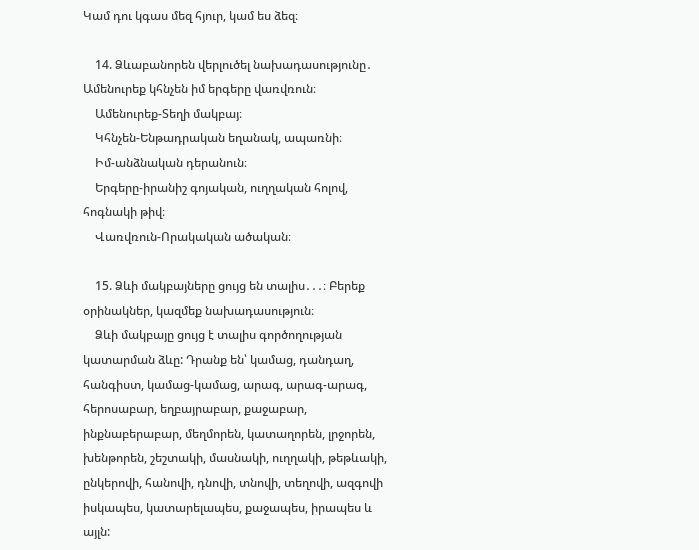Կամ դու կգաս մեզ հյուր, կամ ես ձեզ։

    14. Ձևաբանորեն վերլուծել նախադասությունը․ Ամենուրեք կհնչեն իմ երգերը վառվռուն։
    Ամենուրեք-Տեղի մակբայ։
    Կհնչեն-Ենթադրական եղանակ, ապառնի։
    Իմ-անձնական դերանուն։
    Երգերը-իրանիշ գոյական, ուղղական հոլով, հոգնակի թիվ։
    Վառվռուն-Որակական ածական։

    15. Ձևի մակբայները ցույց են տալիս․․․։ Բերեք օրինակներ, կազմեք նախադասություն։
    Ձևի մակբայը ցույց է տալիս գործողության կատարման ձևը: Դրանք են՝ կամաց, դանդաղ, հանգիստ, կամաց-կամաց, արագ, արագ-արագ, հերոսաբար, եղբայրաբար, քաջաբար, ինքնաբերաբար, մեղմորեն, կատաղորեն, լրջորեն, խենթորեն, շեշտակի, մասնակի, ուղղակի, թեթևակի, ընկերովի, հանովի, դնովի, տնովի, տեղովի, ազգովի իսկապես, կատարելապես, քաջապես, իրապես և այլն: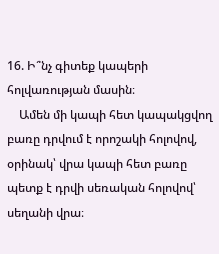16. Ի՞նչ գիտեք կապերի հոլվառության մասին։
    Ամեն մի կապի հետ կապակցվող բառը դրվում է որոշակի հոլովով, օրինակ՝ վրա կապի հետ բառը պետք է դրվի սեռական հոլովով՝ սեղանի վրա։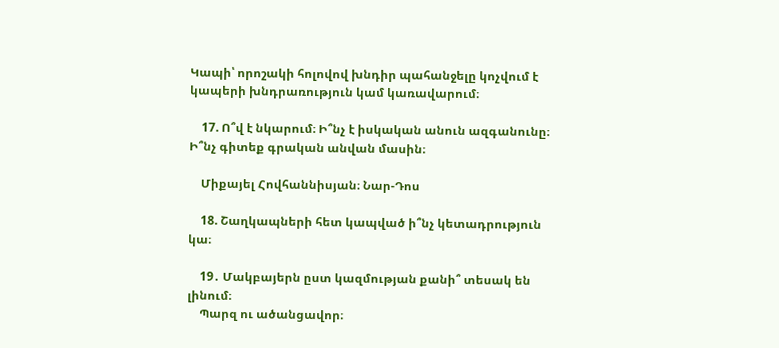Կապի՝ որոշակի հոլովով խնդիր պահանջելը կոչվում է կապերի խնդրառություն կամ կառավարում։

    17. Ո՞վ է նկարում։ Ի՞նչ է իսկական անուն ազգանունը։ Ի՞նչ գիտեք գրական անվան մասին։

    Միքայել Հովհաննիսյան։ Նար-Դոս

    18. Շաղկապների հետ կապված ի՞նչ կետադրություն կա։

    19․ Մակբայերն ըստ կազմության քանի՞ տեսակ են լինում։
    Պարզ ու ածանցավոր։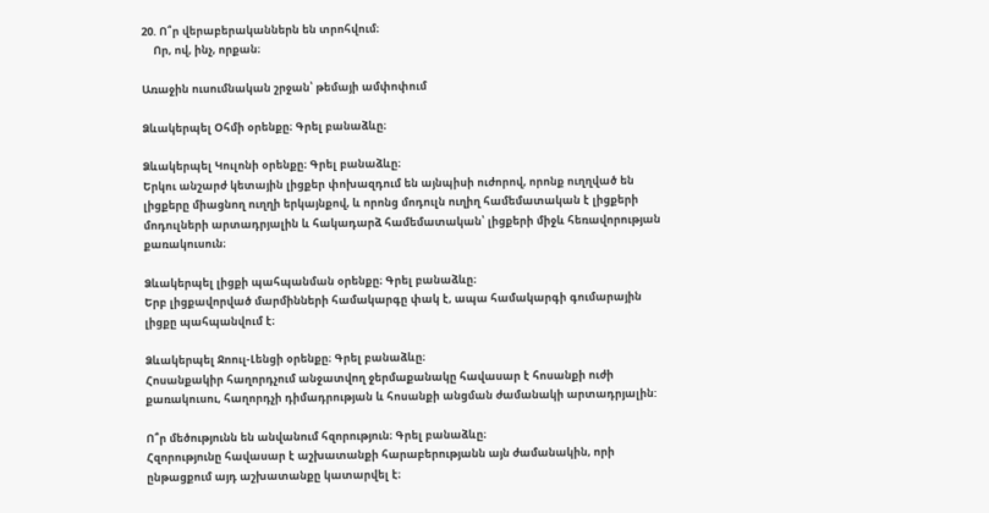20. Ո՞ր վերաբերականներն են տրոհվում։
    Որ, ով, ինչ, որքան։

Առաջին ուսումնական շրջան՝ թեմայի ամփոփում

Ձևակերպել Օհմի օրենքը։ Գրել բանաձևը։

Ձևակերպել Կուլոնի օրենքը։ Գրել բանաձևը։
Երկու անշարժ կետային լիցքեր փոխազդում են այնպիսի ուժորով, որոնք ուղղված են լիցքերը միացնող ուղղի երկայնքով, և որոնց մոդուլն ուղիղ համեմատական է լիցքերի մոդուլների արտադրյալին և հակադարձ համեմատական՝ լիցքերի միջև հեռավորության քառակուսուն։

Ձևակերպել լիցքի պահպանման օրենքը։ Գրել բանաձևը։
Երբ լիցքավորված մարմինների համակարգը փակ է, ապա համակարգի գումարային լիցքը պահպանվում է։

Ձևակերպել Ջոուլ-Լենցի օրենքը։ Գրել բանաձևը։
Հոսանքակիր հաղորդչում անջատվող ջերմաքանակը հավասար է հոսանքի ուժի քառակուսու, հաղորդչի դիմադրության և հոսանքի անցման ժամանակի արտադրյալին:

Ո՞ր մեծությունն են անվանում հզորություն։ Գրել բանաձևը։
Հզորությունը հավասար է աշխատանքի հարաբերությանն այն ժամանակին, որի ընթացքում այդ աշխատանքը կատարվել է։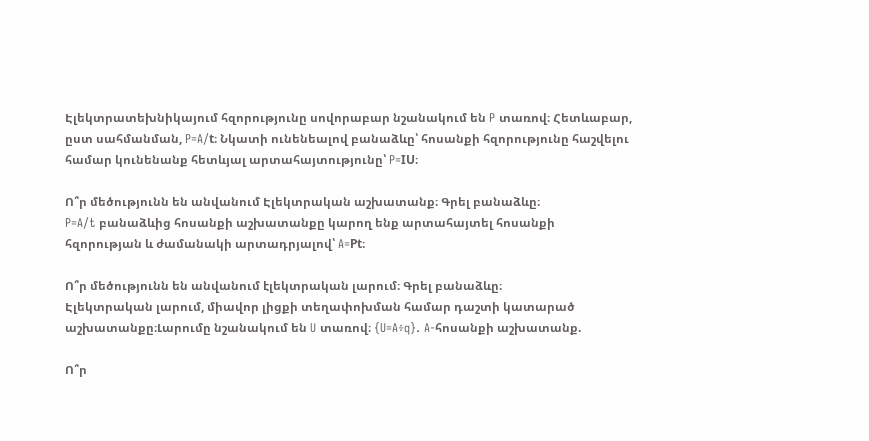Էլեկտրատեխնիկայում հզորությունը սովորաբար նշանակում են P տառով։ Հետևաբար, ըստ սահմանման, P=A/t։ Նկատի ունենեալով բանաձևը՝ հոսանքի հզորությունը հաշվելու համար կունենանք հետևյալ արտահայտությունը՝ P=IU։

Ո՞ր մեծությունն են անվանում Էլեկտրական աշխատանք։ Գրել բանաձևը։
P=A/t բանաձևից հոսանքի աշխատանքը կարող ենք արտահայտել հոսանքի հզորության և ժամանակի արտադրյալով՝ A=Pt։

Ո՞ր մեծությունն են անվանում էլեկտրական լարում։ Գրել բանաձևը։
Էլեկտրական լարում, միավոր լիցքի տեղափոխման համար դաշտի կատարած աշխատանքը։Լարումը նշանակում են U տառով։ {U=A÷q}. A-հոսանքի աշխատանք.

Ո՞ր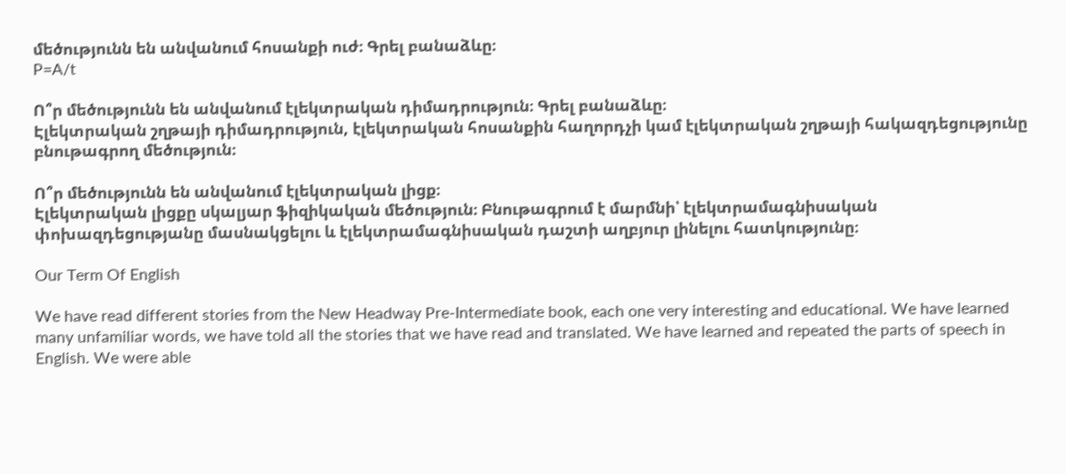մեծությունն են անվանում հոսանքի ուժ։ Գրել բանաձևը։
P=A/t

Ո՞ր մեծությունն են անվանում էլեկտրական դիմադրություն։ Գրել բանաձևը։
Էլեկտրական շղթայի դիմադրություն, էլեկտրական հոսանքին հաղորդչի կամ էլեկտրական շղթայի հակազդեցությունը բնութագրող մեծություն։

Ո՞ր մեծությունն են անվանում էլեկտրական լիցք։
Էլեկտրական լիցքը սկալյար ֆիզիկական մեծություն։ Բնութագրում է մարմնի՝ էլեկտրամագնիսական փոխազդեցությանը մասնակցելու և էլեկտրամագնիսական դաշտի աղբյուր լինելու հատկությունը։

Our Term Of English

We have read different stories from the New Headway Pre-Intermediate book, each one very interesting and educational. We have learned many unfamiliar words, we have told all the stories that we have read and translated. We have learned and repeated the parts of speech in English. We were able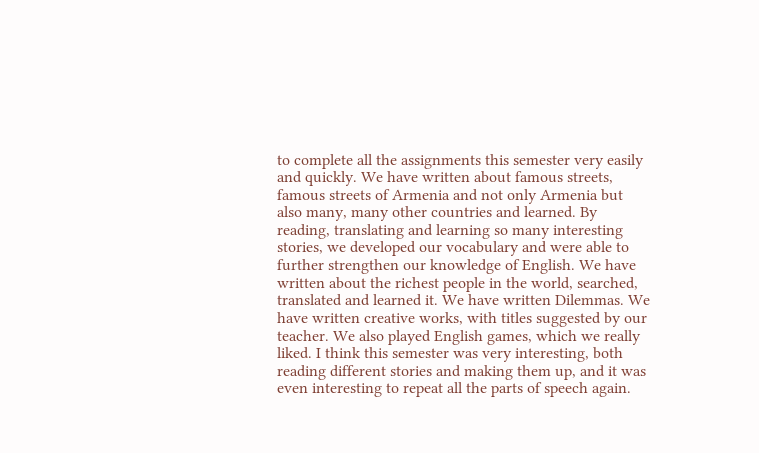to complete all the assignments this semester very easily and quickly. We have written about famous streets, famous streets of Armenia and not only Armenia but also many, many other countries and learned. By reading, translating and learning so many interesting stories, we developed our vocabulary and were able to further strengthen our knowledge of English. We have written about the richest people in the world, searched, translated and learned it. We have written Dilemmas. We have written creative works, with titles suggested by our teacher. We also played English games, which we really liked. I think this semester was very interesting, both reading different stories and making them up, and it was even interesting to repeat all the parts of speech again.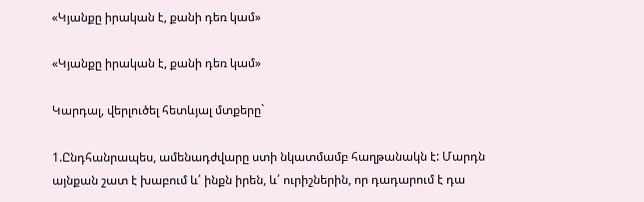«Կյանքը իրական է, քանի դեռ կամ»

«Կյանքը իրական է, քանի դեռ կամ»

Կարդալ, վերլուծել հետևյալ մտքերը`

1.Ընդհանրապես, ամենադժվարը ստի նկատմամբ հաղթանակն է: Մարդն այնքան շատ է խաբում և՛ ինքն իրեն, և՛ ուրիշներին, որ դադարում է դա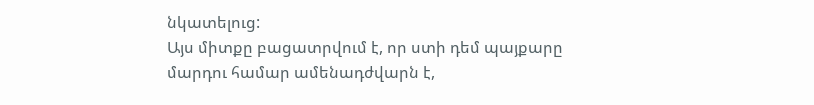նկատելուց:
Այս միտքը բացատրվում է, որ ստի դեմ պայքարը մարդու համար ամենադժվարն է,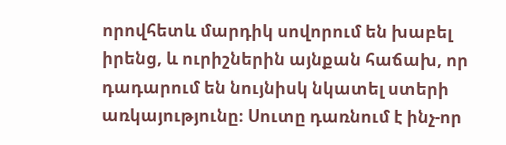որովհետև մարդիկ սովորում են խաբել իրենց, և ուրիշներին այնքան հաճախ, որ դադարում են նույնիսկ նկատել ստերի առկայությունը։ Սուտը դառնում է ինչ-որ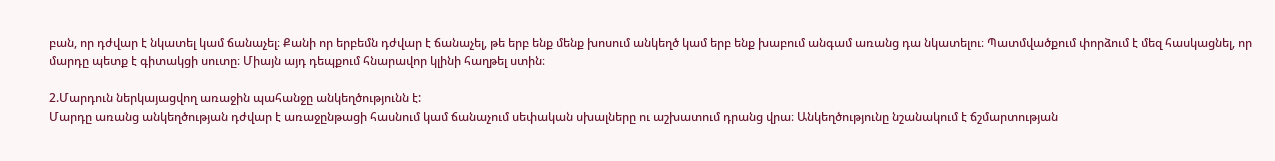բան, որ դժվար է նկատել կամ ճանաչել։ Քանի որ երբեմն դժվար է ճանաչել, թե երբ ենք մենք խոսում անկեղծ կամ երբ ենք խաբում անգամ առանց դա նկատելու։ Պատմվածքում փորձում է մեզ հասկացնել, որ մարդը պետք է գիտակցի սուտը։ Միայն այդ դեպքում հնարավոր կլինի հաղթել ստին։

2.Մարդուն ներկայացվող առաջին պահանջը անկեղծությունն է:
Մարդը առանց անկեղծության դժվար է առաջընթացի հասնում կամ ճանաչում սեփական սխալները ու աշխատում դրանց վրա։ Անկեղծությունը նշանակում է ճշմարտության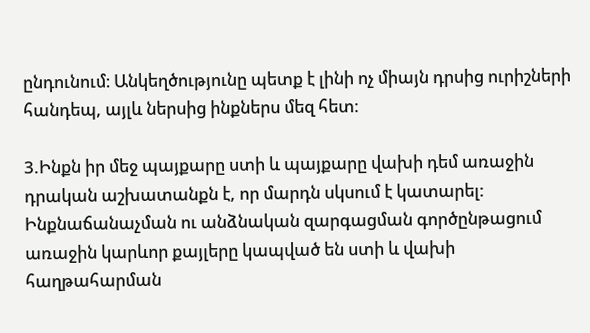ընդունում։ Անկեղծությունը պետք է լինի ոչ միայն դրսից ուրիշների հանդեպ, այլև ներսից ինքներս մեզ հետ։

3.Ինքն իր մեջ պայքարը ստի և պայքարը վախի դեմ առաջին դրական աշխատանքն է, որ մարդն սկսում է կատարել:
Ինքնաճանաչման ու անձնական զարգացման գործընթացում առաջին կարևոր քայլերը կապված են ստի և վախի հաղթահարման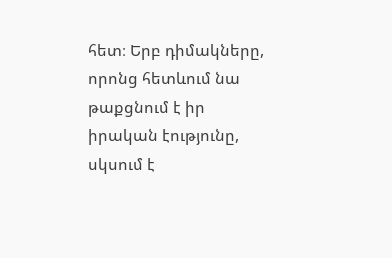հետ։ Երբ դիմակները, որոնց հետևում նա թաքցնում է իր իրական էությունը, սկսում է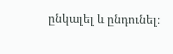ընկալել և ընդունել։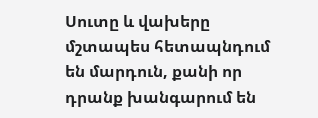Սուտը և վախերը մշտապես հետապնդում են մարդուն, քանի որ դրանք խանգարում են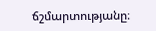ճշմարտությանը։